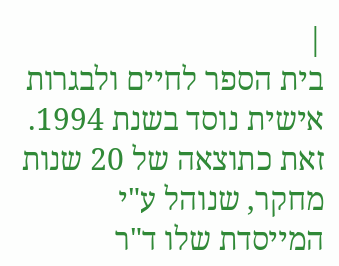|
בית הספר לחיים ולבגרות אישית נוסד בשנת 1994. זאת כתוצאה של 20 שנות מחקר, שנוהל ע"י המייסדת שלו ד"ר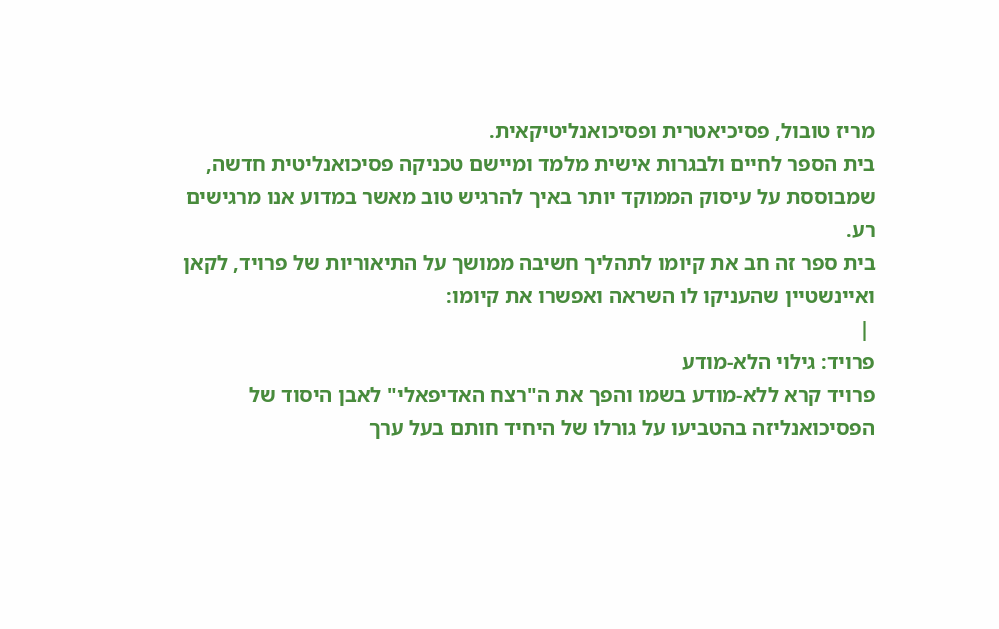מריז טובול, פסיכיאטרית ופסיכואנליטיקאית.
בית הספר לחיים ולבגרות אישית מלמד ומיישם טכניקה פסיכואנליטית חדשה,
שמבוססת על עיסוק הממוקד יותר באיך להרגיש טוב מאשר במדוע אנו מרגישים רע.
בית ספר זה חב את קיומו לתהליך חשיבה ממושך על התיאוריות של פרויד, לקאן ואיינשטיין שהעניקו לו השראה ואפשרו את קיומו:
 |
פרויד: גילוי הלא-מודע
פרויד קרא ללא-מודע בשמו והפך את ה"רצח האדיפאלי" לאבן היסוד של הפסיכואנליזה בהטביעו על גורלו של היחיד חותם בעל ערך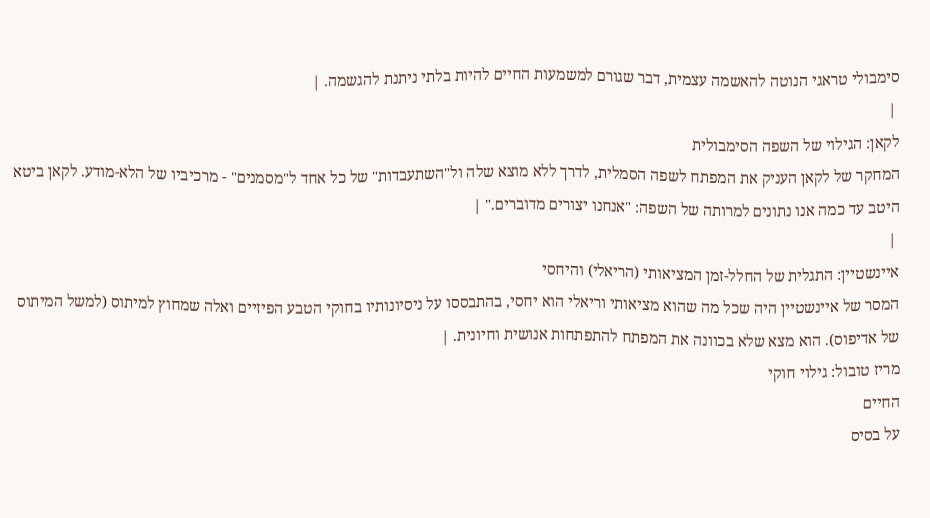סימבולי טראגי הנוטה להאשמה עצמית, דבר שגורם למשמעות החיים להיות בלתי ניתנת להגשמה. |
 |
לקאן: הגילוי של השפה הסימבולית
המחקר של לקאן העניק את המפתח לשפה הסמלית, לדרך ללא מוצא שלה ול"השתעבדות" של כל אחד ל"מסמנים" - מרכיביו של הלא-מודע. לקאן ביטא היטב עד כמה אנו נתונים למרותה של השפה: "אנחנו יצורים מדוברים." |
 |
איינשטיין: התגלית של החלל-זמן המציאותי (הריאלי) והיחסי
המסר של איינשטיין היה שכל מה שהוא מציאותי וריאלי הוא יחסי, בהתבססו על ניסיונותיו בחוקי הטבע הפיזיים ואלה שמחוץ למיתוס (למשל המיתוס של אדיפוס). הוא מצא שלא בכוונה את המפתח להתפתחות אנושית וחיונית. |
מריז טובול: גילוי חוקי
החיים
על בסיס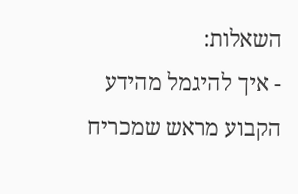השאלות:
- איך להיגמל מהידע הקבוע מראש שמכריח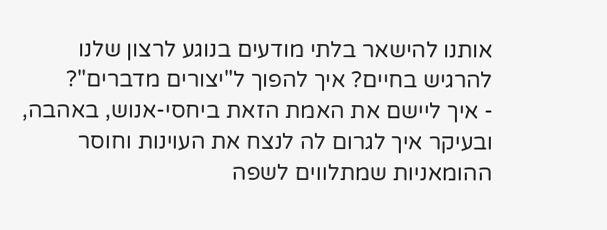אותנו להישאר בלתי מודעים בנוגע לרצון שלנו להרגיש בחיים? איך להפוך ל"יצורים מדברים"?
- איך ליישם את האמת הזאת ביחסי-אנוש, באהבה, ובעיקר איך לגרום לה לנצח את העוינות וחוסר ההומאניות שמתלווים לשפה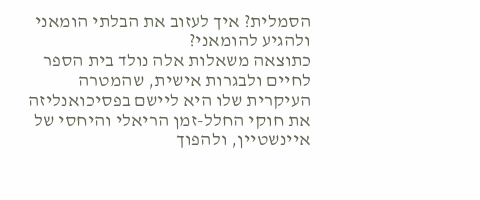הסמלית? איך לעזוב את הבלתי הומאני ולהגיע להומאני?
כתוצאה משאלות אלה נולד בית הספר לחיים ולבגרות אישית, שהמטרה העיקרית שלו היא ליישם בפסיכואנליזה את חוקי החלל-זמן הריאלי והיחסי של איינשטיין, ולהפוך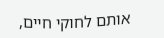אותם לחוקי חיים,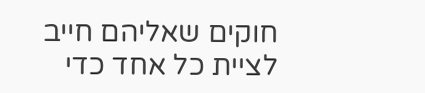חוקים שאליהם חייב לציית כל אחד כדי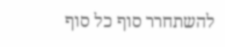להשתחרר סוף כל סוף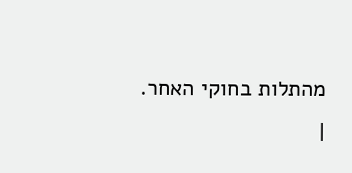מהתלות בחוקי האחר.
|